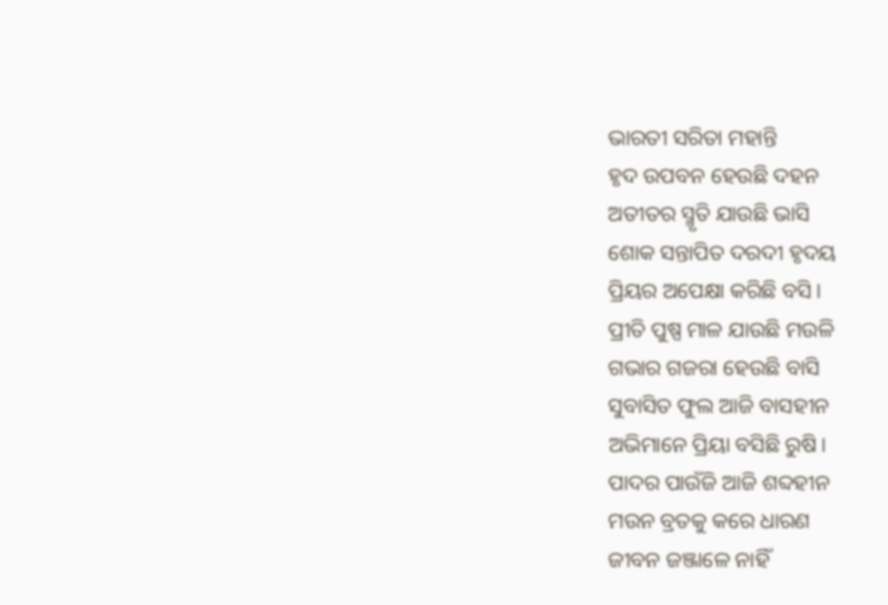ଭାରତୀ ସରିତା ମହାନ୍ତି
ହୃଦ ଉପବନ ହେଉଛି ଦହନ
ଅତୀତର ସ୍ମୃତି ଯାଉଛି ଭାସି
ଶୋକ ସନ୍ତାପିତ ଦରଦୀ ହୃଦୟ
ପ୍ରିୟର ଅପେକ୍ଷା କରିଛି ବସି।
ପ୍ରୀତି ପୁଷ୍ପ ମାଳ ଯାଉଛି ମଉଳି
ଗଭାର ଗଜରା ହେଉଛି ବାସି
ସୁବାସିତ ଫୁଲ ଆଜି ବାସହୀନ
ଅଭିମାନେ ପ୍ରିୟା ବସିଛି ରୁଷି।
ପାଦର ପାଉଁଜି ଆଜି ଶବ୍ଦହୀନ
ମଉନ ବ୍ରତକୁ କରେ ଧାରଣ
ଜୀବନ ଜଞ୍ଜାଳେ ନାହିଁ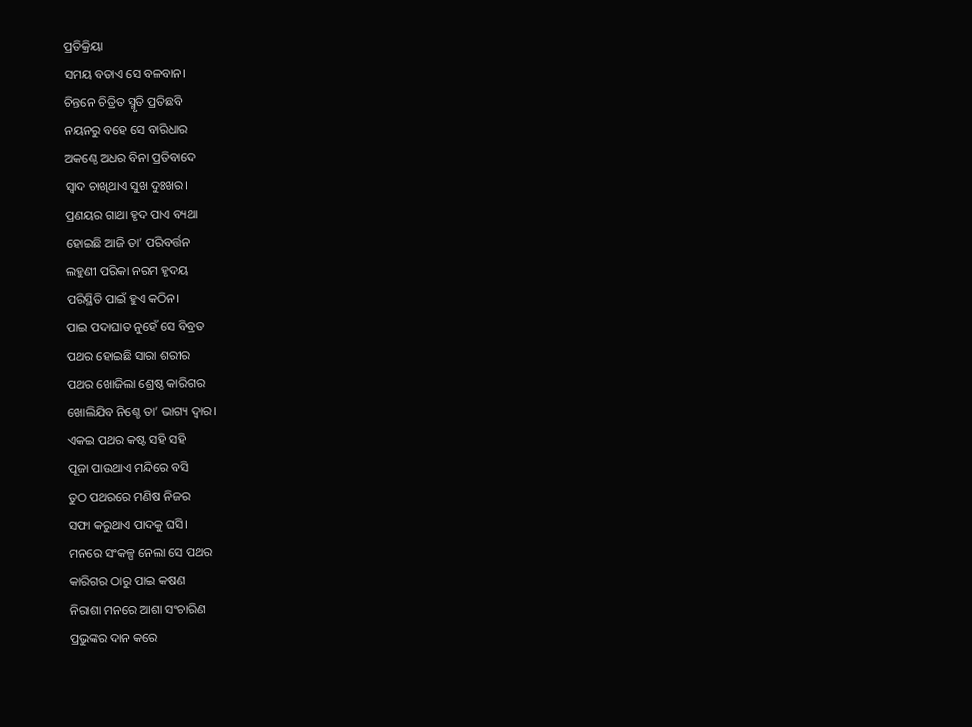ପ୍ରତିକ୍ରିୟା
ସମୟ ବତାଏ ସେ ବଳବାନ।
ଚିନ୍ତନେ ଚିତ୍ରିତ ସ୍ମୃତି ପ୍ରତିଛବି
ନୟନରୁ ବହେ ସେ ବାରିଧାର
ଅକଣ୍ଠେ ଅଧର ବିନା ପ୍ରତିବାଦେ
ସ୍ଵାଦ ଚାଖିଥାଏ ସୁଖ ଦୁଃଖର।
ପ୍ରଣୟର ଗାଥା ହୃଦ ପାଏ ବ୍ୟଥା
ହୋଇଛି ଆଜି ତା’ ପରିବର୍ତ୍ତନ
ଲହୁଣୀ ପରିକା ନରମ ହୃଦୟ
ପରିସ୍ଥିତି ପାଇଁ ହୁଏ କଠିନ।
ପାଇ ପଦାଘାତ ନୁହେଁ ସେ ବିବ୍ରତ
ପଥର ହୋଇଛି ସାରା ଶରୀର
ପଥର ଖୋଜିଲା ଶ୍ରେଷ୍ଠ କାରିଗର
ଖୋଲିଯିବ ନିଶ୍ଚେ ତା’ ଭାଗ୍ୟ ଦ୍ଵାର।
ଏକଇ ପଥର କଷ୍ଟ ସହି ସହି
ପୂଜା ପାଉଥାଏ ମନ୍ଦିରେ ବସି
ତୁଠ ପଥରରେ ମଣିଷ ନିଜର
ସଫା କରୁଥାଏ ପାଦକୁ ଘସି।
ମନରେ ସଂକଳ୍ପ ନେଲା ସେ ପଥର
କାରିଗର ଠାରୁ ପାଇ କଷଣ
ନିରାଶା ମନରେ ଆଶା ସଂଚାରିଣ
ପ୍ରଭୁଙ୍କର ଦାନ କରେ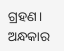ଗ୍ରହଣ।
ଅନ୍ଧକାର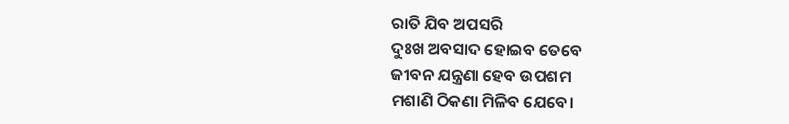ରାତି ଯିବ ଅପସରି
ଦୁଃଖ ଅବସାଦ ହୋଇବ ତେବେ
ଜୀବନ ଯନ୍ତ୍ରଣା ହେବ ଉପଶମ
ମଶାଣି ଠିକଣା ମିଳିବ ଯେବେ।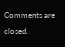Comments are closed.